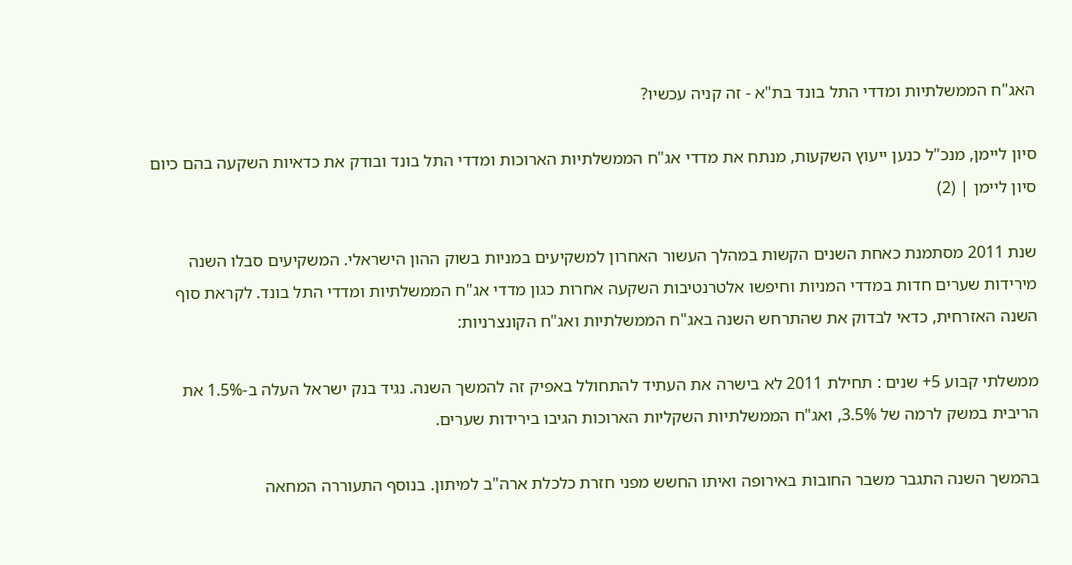האג"ח הממשלתיות ומדדי התל בונד בת"א - זה קניה עכשיו?

סיון ליימן, מנכ"ל כנען ייעוץ השקעות, מנתח את מדדי אג"ח הממשלתיות הארוכות ומדדי התל בונד ובודק את כדאיות השקעה בהם כיום
סיון ליימן | (2)

שנת 2011 מסתמנת כאחת השנים הקשות במהלך העשור האחרון למשקיעים במניות בשוק ההון הישראלי. המשקיעים סבלו השנה מירידות שערים חדות במדדי המניות וחיפשו אלטרנטיבות השקעה אחרות כגון מדדי אג"ח הממשלתיות ומדדי התל בונד. לקראת סוף השנה האזרחית, כדאי לבדוק את שהתרחש השנה באג"ח הממשלתיות ואג"ח הקונצרניות:

ממשלתי קבוע 5+ שנים : תחילת 2011 לא בישרה את העתיד להתחולל באפיק זה להמשך השנה. נגיד בנק ישראל העלה ב-1.5% את הריבית במשק לרמה של 3.5%, ואג"ח הממשלתיות השקליות הארוכות הגיבו בירידות שערים.

בהמשך השנה התגבר משבר החובות באירופה ואיתו החשש מפני חזרת כלכלת ארה"ב למיתון. בנוסף התעוררה המחאה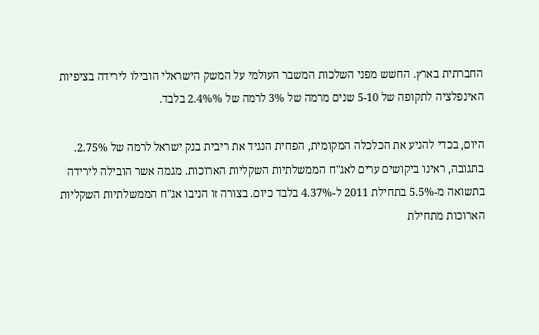החברתית בארץ. החשש מפני השלכות המשבר העולמי על המשק הישראלי הובילו לירידה בציפיות האינפלציה לתקופה של 5-10 שנים מרמה של 3% לרמה של 2.4%% בלבד.

היום, בכדי להניע את הכלכלה המקומית, הפחית הנגיד את ריבית בנק ישראל לרמה של 2.75%. בתגובה, ראינו ביקושים ערים לאג"ח הממשלתיות השקליות הארוכות. מגמה אשר הובילה לירידה בתשואה מ-5.5% בתחילת 2011 ל-4.37% בלבד כיום. בצורה זו הניבו אג"ח הממשלתיות השקליות הארוכות מתחילת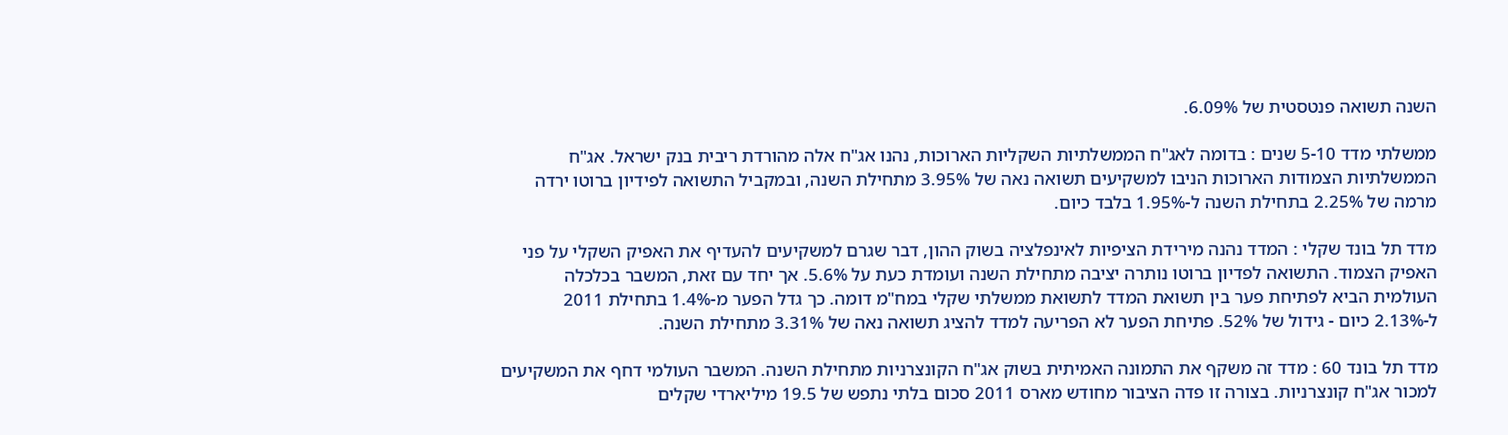השנה תשואה פנטסטית של 6.09%.

ממשלתי מדד 5-10 שנים : בדומה לאג"ח הממשלתיות השקליות הארוכות, נהנו אג"ח אלה מהורדת ריבית בנק ישראל. אג"ח הממשלתיות הצמודות הארוכות הניבו למשקיעים תשואה נאה של 3.95% מתחילת השנה, ובמקביל התשואה לפידיון ברוטו ירדה מרמה של 2.25% בתחילת השנה ל-1.95% בלבד כיום.

מדד תל בונד שקלי : המדד נהנה מירידת הציפיות לאינפלציה בשוק ההון, דבר שגרם למשקיעים להעדיף את האפיק השקלי על פני האפיק הצמוד. התשואה לפדיון ברוטו נותרה יציבה מתחילת השנה ועומדת כעת על 5.6%. אך יחד עם זאת, המשבר בכלכלה העולמית הביא לפתיחת פער בין תשואת המדד לתשואת ממשלתי שקלי במח"מ דומה. כך גדל הפער מ-1.4% בתחילת 2011 ל-2.13% כיום - גידול של 52%. פתיחת הפער לא הפריעה למדד להציג תשואה נאה של 3.31% מתחילת השנה.

מדד תל בונד 60 : מדד זה משקף את התמונה האמיתית בשוק אג"ח הקונצרניות מתחילת השנה. המשבר העולמי דחף את המשקיעים למכור אג"ח קונצרניות. בצורה זו פדה הציבור מחודש מארס 2011 סכום בלתי נתפש של 19.5 מיליארדי שקלים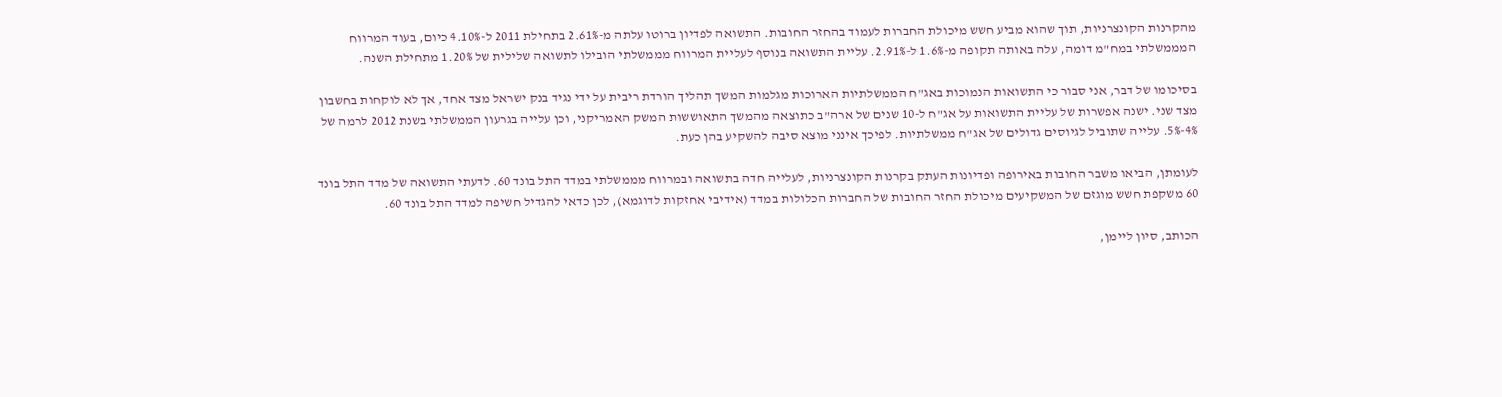מהקרנות הקונצרניות, תוך שהוא מביע חשש מיכולת החברות לעמוד בהחזר החובות. התשואה לפדיון ברוטו עלתה מ-2.61% בתחילת 2011 ל-4.10% כיום, בעוד המרווח המממשלתי במח"מ דומה, עלה באותה תקופה מ-1.6% ל-2.91%. עליית התשואה בנוסף לעליית המרווח מממשלתי הובילו לתשואה שלילית של 1.20% מתחילת השנה.

בסיכומו של דבר, אני סבור כי התשואות הנמוכות באג"ח הממשלתיות הארוכות מגלמות המשך תהליך הורדת ריבית על ידי נגיד בנק ישראל מצד אחד, אך לא לוקחות בחשבון מצד שני. ישנה אפשרות של עליית התשואות על אג"ח ל-10 שנים של ארה"ב כתוצאה מהמשך התאוששות המשק האמריקני, וכן עלייה בגרעון הממשלתי בשנת 2012 לרמה של 4%-5%. עלייה שתוביל לגיוסים גדולים של אג"ח ממשלתיות. לפיכך אינני מוצא סיבה להשקיע בהן כעת.

לעומתן, הביאו משבר החובות באירופה ופדיונות העתק בקרנות הקונצרניות, לעלייה חדה בתשואה ובמרווח מממשלתי במדד התל בונד 60. לדעתי התשואה של מדד התל בונד 60 משקפת חשש מוגזם של המשקיעים מיכולת החזר החובות של החברות הכלולות במדד (אידיבי אחזקות לדוגמא), לכן כדאי להגדיל חשיפה למדד התל בונד 60.

הכותב, סיון ליימן,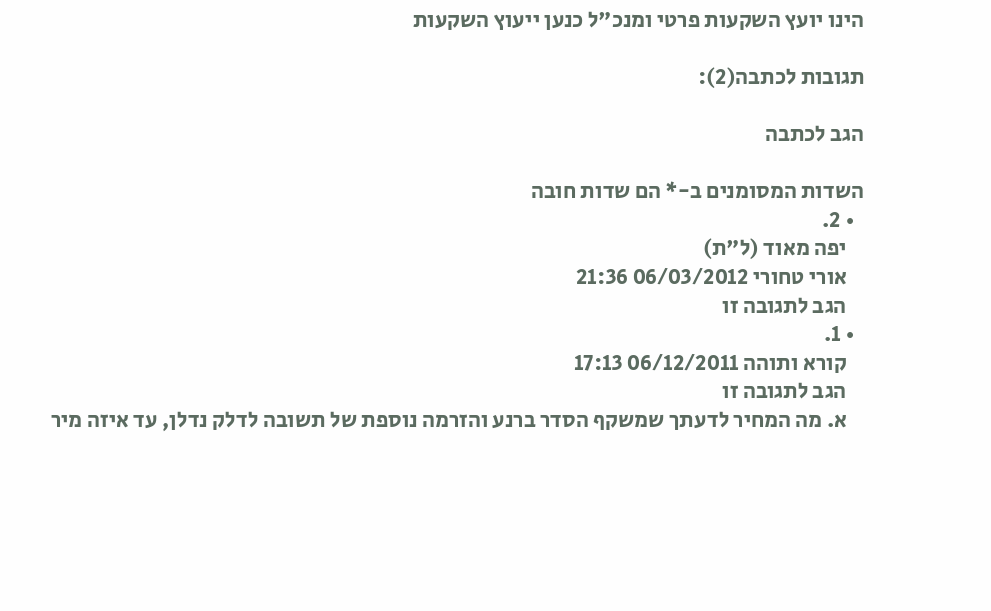הינו יועץ השקעות פרטי ומנכ"ל כנען ייעוץ השקעות

תגובות לכתבה(2):

הגב לכתבה

השדות המסומנים ב-* הם שדות חובה
  • 2.
    יפה מאוד (ל"ת)
    אורי טחורי 06/03/2012 21:36
    הגב לתגובה זו
  • 1.
    קורא ותוהה 06/12/2011 17:13
    הגב לתגובה זו
    א. מה המחיר לדעתך שמשקף הסדר ברנע והזרמה נוספת של תשובה לדלק נדלן, עד איזה מיר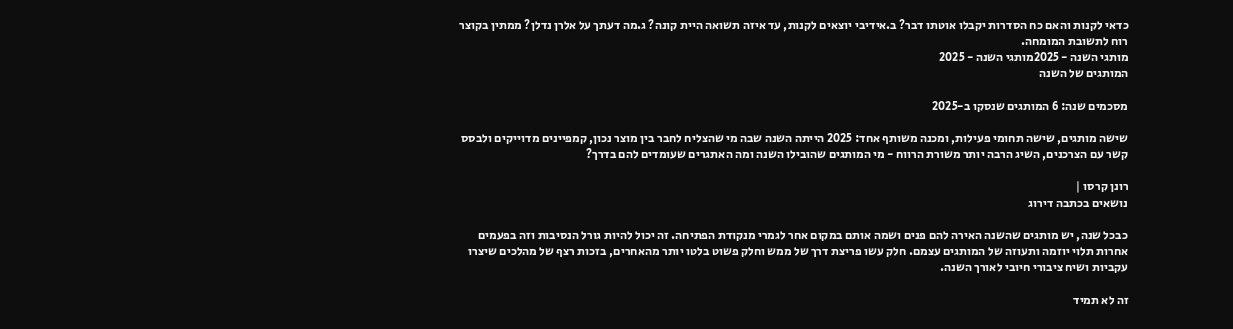כדאי לקנות והאם כח הסדרות יקבלו אוטתו דבר? ב.אידיבי יוצאים לקנות, עד איזה תשואה היית קונה? ג.מה דעתך על אלרן נדלן? ממתין בקוצר רוח לתשובת המומחה.
מותגי השנה - 2025מותגי השנה - 2025
המותגים של השנה

מסכמים שנה: 6 המותגים שנסקו ב-2025

שישה מותגים, שישה תחומי פעילות, ומכנה משותף אחד: 2025 הייתה השנה שבה מי שהצליח לחבר בין מוצר נכון, קמפיינים מדוייקים ולבסס קשר עם הצרכנים, השיג הרבה יותר משורת הרווח - מי המותגים שהובילו השנה ומה האתגרים שעומדים להם בדרך?

רונן קרסו |
נושאים בכתבה דירוג

כבכל שנה, יש מותגים שהשנה האירה להם פנים ושמה אותם במקום אחר לגמרי מנקודת הפתיחה. זה יכול להיות גורל הנסיבות וזה בפעמים אחרות תלוי יוזמה ותעוזה של המותגים עצמם. חלק עשו פריצת דרך של ממש וחלק פשוט בלטו יותר מהאחרים, בזכות רצף של מהלכים שיצרו עקביות ושיח ציבורי חיובי לאורך השנה.

זה לא תמיד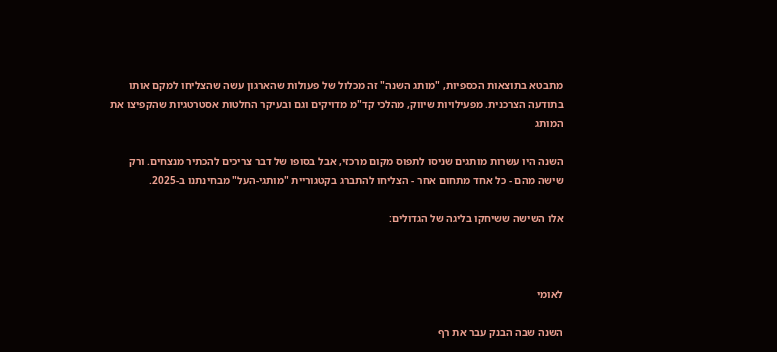מתבטא בתוצאות הכספיות, "מותג השנה" זה מכלול של פעולות שהארגון עשה שהצליחו למקם אותו בתודעה הצרכנית. מפעילויות שיווק, מהלכי קד"מ מדויקים וגם ובעיקר החלטות אסטרטגיות שהקפיצו את המותג

השנה היו עשרות מותגים שניסו לתפוס מקום מרכזי, אבל בסופו של דבר צריכים להכתיר מנצחים. ורק שישה מהם - כל אחד מתחום אחר - הצליחו להתברג בקטגוריית "מותגי-העל" מבחינתנו ב-2025.

אלו השישה ששיחקו בליגה של הגדולים:



לאומי

השנה שבה הבנק עבר את רף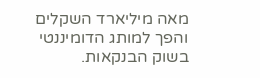מאה מיליארד השקלים והפך למותג הדומיננטי בשוק הבנקאות.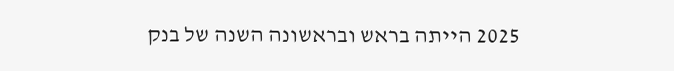2025 הייתה בראש ובראשונה השנה של בנק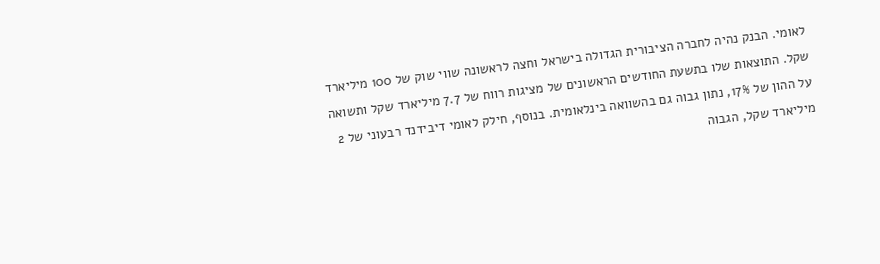לאומי. הבנק נהיה לחברה הציבורית הגדולה בישראל וחצה לראשונה שווי שוק של 100 מיליארד שקל. התוצאות שלו בתשעת החודשים הראשונים של מציגות רווח של 7.7 מיליארד שקל ותשואה על ההון של 17%, נתון גבוה גם בהשוואה בינלאומית. בנוסף, חילק לאומי דיבידנד רבעוני של 2 מיליארד שקל, הגבוה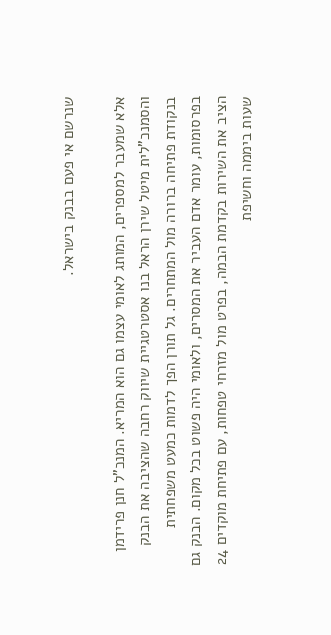שנרשם אי פעם בבנק בישראל.

אלא שמעבר למספרים, המותג לאומי עצמו גם הוא המריא. המנכ"ל חנן פרידמן והסמנכ"לית מיטל שירן הראל בנו אסטרטגיית שיווק רחבה שהציבה את הבנק בנקודת פתיחה ברורה מול המתחרים. גל תורן הפך לדמות כמעט משפחתית בפרסומות, עומר אדם העביר את המסרים, ולאומי היה פשוט בכל מקום. הבנק גם הציב את השירות בקדמת הבמה, בפרט מול מזרחי טפחות, עם פתיחת מוקדים 24 שעות ביממה וחשיפת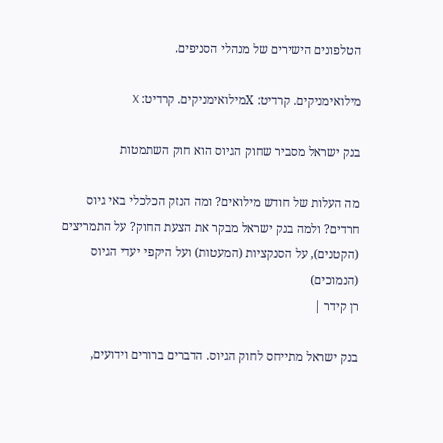הטלפונים הישירים של מנהלי הסניפים.

מילואימניקים. קרדיט: Xמילואימניקים. קרדיט: X

בנק ישראל מסביר שחוק הגיוס הוא חוק השתמטות

מה העלות של חודש מילואים? ומה הנזק הכלכלי באי גיוס חרדים? ולמה בנק ישראל מבקר את הצעת החוק? על התמריצים (הקטנים), על הסנקציות (המעטות) ועל היקפי יעדי הגיוס (הנמוכים)
רן קידר |

בנק ישראל מתייחס לחוק הגיוס. הדברים ברורים וידועים,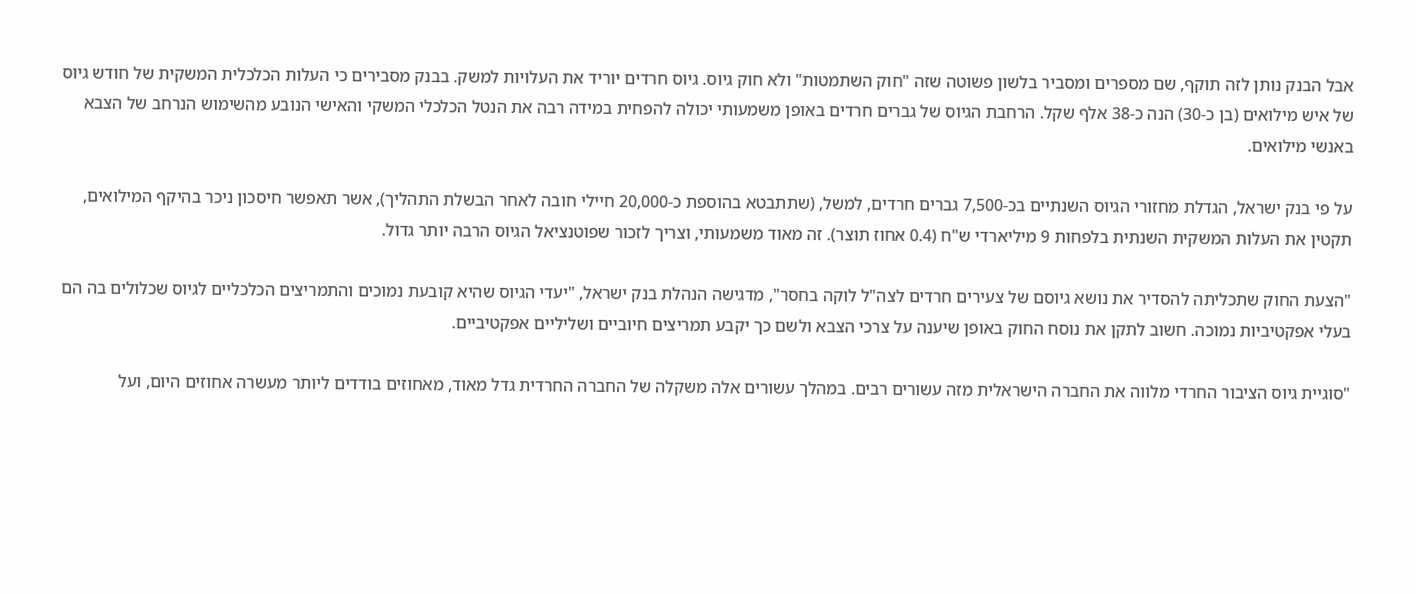אבל הבנק נותן לזה תוקף, שם מספרים ומסביר בלשון פשוטה שזה "חוק השתמטות" ולא חוק גיוס. גיוס חרדים יוריד את העלויות למשק. בבנק מסבירים כי העלות הכלכלית המשקית של חודש גיוס של איש מילואים (בן כ-30) הנה כ-38 אלף שקל. הרחבת הגיוס של גברים חרדים באופן משמעותי יכולה להפחית במידה רבה את הנטל הכלכלי המשקי והאישי הנובע מהשימוש הנרחב של הצבא באנשי מילואים.

על פי בנק ישראל, הגדלת מחזורי הגיוס השנתיים בכ-7,500 גברים חרדים, למשל, (שתתבטא בהוספת כ-20,000 חיילי חובה לאחר הבשלת התהליך), אשר תאפשר חיסכון ניכר בהיקף המילואים,  תקטין את העלות המשקית השנתית בלפחות 9 מיליארדי ש"ח (0.4 אחוז תוצר). זה מאוד משמעותי, וצריך לזכור שפוטנציאל הגיוס הרבה יותר גדול.

"הצעת החוק שתכליתה להסדיר את נושא גיוסם של צעירים חרדים לצה"ל לוקה בחסר", מדגישה הנהלת בנק ישראל, "יעדי הגיוס שהיא קובעת נמוכים והתמריצים הכלכליים לגיוס שכלולים בה הם בעלי אפקטיביות נמוכה. חשוב לתקן את נוסח החוק באופן שיענה על צרכי הצבא ולשם כך יקבע תמריצים חיוביים ושליליים אפקטיביים.

"סוגיית גיוס הציבור החרדי מלווה את החברה הישראלית מזה עשורים רבים. במהלך עשורים אלה משקלה של החברה החרדית גדל מאוד, מאחוזים בודדים ליותר מעשרה אחוזים היום, ועל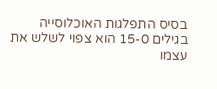בסיס התפלגות האוכלוסייה בגילים 15-0 הוא צפוי לשלש את עצמו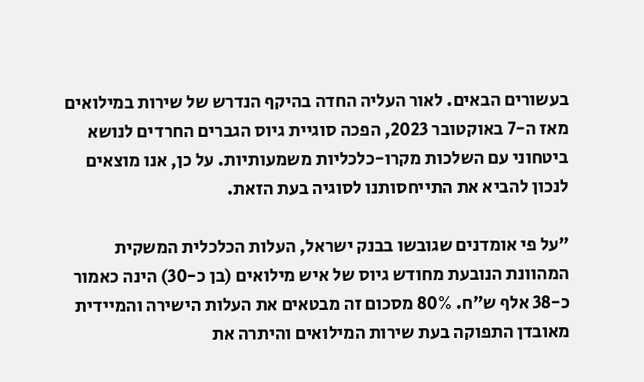בעשורים הבאים. לאור העליה החדה בהיקף הנדרש של שירות במילואים מאז ה-7 באוקטובר 2023, הפכה סוגיית גיוס הגברים החרדים לנושא ביטחוני עם השלכות מקרו-כלכליות משמעותיות. על כן, אנו מוצאים לנכון להביא את התייחסותנו לסוגיה בעת הזאת.

"על פי אומדנים שגובשו בבנק ישראל, העלות הכלכלית המשקית המהוונת הנובעת מחודש גיוס של איש מילואים (בן כ-30) הינה כאמור כ-38 אלף ש"ח. 80% מסכום זה מבטאים את העלות הישירה והמיידית מאובדן התפוקה בעת שירות המילואים והיתרה את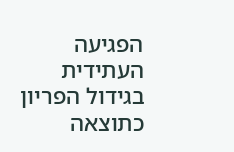הפגיעה העתידית בגידול הפריון כתוצאה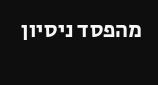מהפסד ניסיון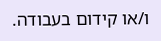ו/או קידום בעבודה.